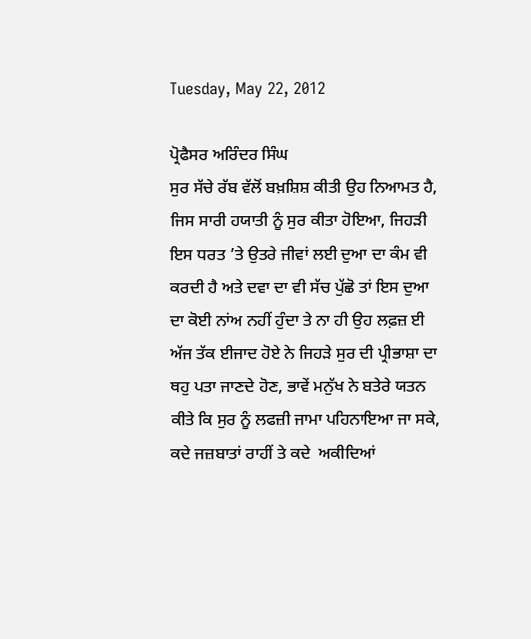Tuesday, May 22, 2012

ਪ੍ਰੋਫੈਸਰ ਅਰਿੰਦਰ ਸਿੰਘ
ਸੁਰ ਸੱਚੇ ਰੱਬ ਵੱਲੋਂ ਬਖ਼ਸ਼ਿਸ਼ ਕੀਤੀ ਉਹ ਨਿਆਮਤ ਹੈ, ਜਿਸ ਸਾਰੀ ਹਯਾਤੀ ਨੂੰ ਸੁਰ ਕੀਤਾ ਹੋਇਆ, ਜਿਹੜੀ ਇਸ ਧਰਤ ’ਤੇ ਉਤਰੇ ਜੀਵਾਂ ਲਈ ਦੁਆ ਦਾ ਕੰਮ ਵੀ ਕਰਦੀ ਹੈ ਅਤੇ ਦਵਾ ਦਾ ਵੀ ਸੱਚ ਪੁੱਛੋ ਤਾਂ ਇਸ ਦੁਆ ਦਾ ਕੋਈ ਨਾਂਅ ਨਹੀਂ ਹੁੰਦਾ ਤੇ ਨਾ ਹੀ ਉਹ ਲਫ਼ਜ਼ ਈ ਅੱਜ ਤੱਕ ਈਜਾਦ ਹੋਏ ਨੇ ਜਿਹੜੇ ਸੁਰ ਦੀ ਪ੍ਰੀਭਾਸ਼ਾ ਦਾ ਥਹੁ ਪਤਾ ਜਾਣਦੇ ਹੋਣ, ਭਾਵੇਂ ਮਨੁੱਖ ਨੇ ਬਤੇਰੇ ਯਤਨ ਕੀਤੇ ਕਿ ਸੁਰ ਨੂੰ ਲਫਜ਼ੀ ਜਾਮਾ ਪਹਿਨਾਇਆ ਜਾ ਸਕੇ, ਕਦੇ ਜਜ਼ਬਾਤਾਂ ਰਾਹੀਂ ਤੇ ਕਦੇ  ਅਕੀਦਿਆਂ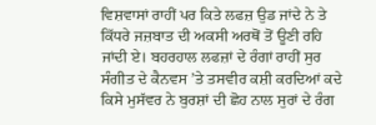ਵਿਸ਼ਵਾਸਾਂ ਰਾਹੀਂ ਪਰ ਕਿਤੇ ਲਫਜ਼ ਉਡ ਜਾਂਦੇ ਨੇ ਤੇ ਕਿੱਧਰੇ ਜਜ਼ਬਾਤ ਦੀ ਅਕਸੀ ਅਰਥੋਂ ਤੋਂ ਊਣੀ ਰਹਿ ਜਾਂਦੀ ਏ। ਬਹਰਹਾਲ ਲਫਜ਼ਾਂ ਦੇ ਰੰਗਾਂ ਰਾਹੀਂ ਸੁਰ ਸੰਗੀਤ ਦੇ ਕੈਨਵਸ ’ਤੇ ਤਸਵੀਰ ਕਸ਼ੀ ਕਰਦਿਆਂ ਕਦੇ ਕਿਸੇ ਮੁਸੱਵਰ ਨੇ ਬੁਰਸ਼ਾਂ ਦੀ ਛੋਹ ਨਾਲ ਸੁਰਾਂ ਦੇ ਰੰਗ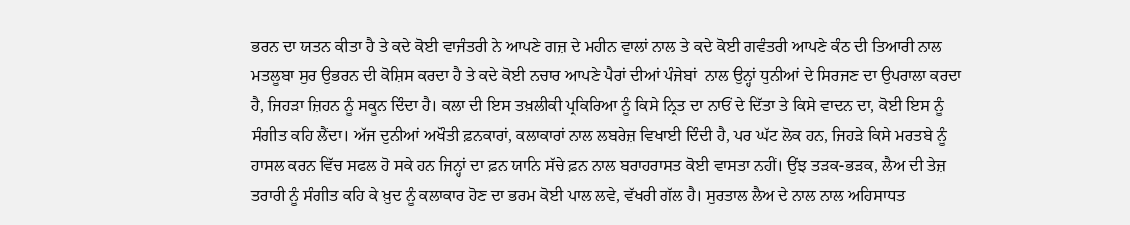ਭਰਨ ਦਾ ਯਤਨ ਕੀਤਾ ਹੈ ਤੇ ਕਦੇ ਕੋਈ ਵਾਜੰਤਰੀ ਨੇ ਆਪਣੇ ਗਜ਼ ਦੇ ਮਹੀਨ ਵਾਲਾਂ ਨਾਲ ਤੇ ਕਦੇ ਕੋਈ ਗਵੰਤਰੀ ਆਪਣੇ ਕੰਠ ਦੀ ਤਿਆਰੀ ਨਾਲ ਮਤਲੂਬਾ ਸੁਰ ਉਭਰਨ ਦੀ ਕੋਸ਼ਿਸ ਕਰਦਾ ਹੈ ਤੇ ਕਦੇ ਕੋਈ ਨਚਾਰ ਆਪਣੇ ਪੈਰਾਂ ਦੀਆਂ ਪੰਜੇਬਾਂ  ਨਾਲ ਉਨ੍ਹਾਂ ਧੁਨੀਆਂ ਦੇ ਸਿਰਜਣ ਦਾ ਉਪਰਾਲਾ ਕਰਦਾ ਹੈ, ਜਿਹੜਾ ਜ਼ਿਹਨ ਨੂੰ ਸਕੂਨ ਦਿੰਦਾ ਹੈ। ਕਲਾ ਦੀ ਇਸ ਤਖ਼ਲੀਕੀ ਪ੍ਰਕਿਰਿਆ ਨੂੰ ਕਿਸੇ ਨ੍ਰਿਤ ਦਾ ਨਾਓਂ ਦੇ ਦਿੱਤਾ ਤੇ ਕਿਸੇ ਵਾਦਨ ਦਾ, ਕੋਈ ਇਸ ਨੂੰ ਸੰਗੀਤ ਕਹਿ ਲੈਂਦਾ। ਅੱਜ ਦੁਨੀਆਂ ਅਖੌਤੀ ਫ਼ਨਕਾਰਾਂ, ਕਲਾਕਾਰਾਂ ਨਾਲ ਲਬਰੇਜ਼ ਵਿਖਾਈ ਦਿੰਦੀ ਹੈ, ਪਰ ਘੱਟ ਲੋਕ ਹਨ, ਜਿਹੜੇ ਕਿਸੇ ਮਰਤਬੇ ਨੂੰ ਹਾਸਲ ਕਰਨ ਵਿੱਚ ਸਫਲ ਹੋ ਸਕੇ ਹਨ ਜਿਨ੍ਹਾਂ ਦਾ ਫ਼ਨ ਯਾਨਿ ਸੱਚੇ ਫ਼ਨ ਨਾਲ ਬਰਾਹਰਾਸਤ ਕੋਈ ਵਾਸਤਾ ਨਹੀਂ। ਉਂਝ ਤੜਕ-ਭੜਕ, ਲੈਅ ਦੀ ਤੇਜ਼ ਤਰਾਰੀ ਨੂੰ ਸੰਗੀਤ ਕਹਿ ਕੇ ਖ਼ੁਦ ਨੂੰ ਕਲਾਕਾਰ ਹੋਣ ਦਾ ਭਰਮ ਕੋਈ ਪਾਲ ਲਵੇ, ਵੱਖਰੀ ਗੱਲ ਹੈ। ਸੁਰਤਾਲ ਲੈਅ ਦੇ ਨਾਲ ਨਾਲ ਅਹਿਸਾਧਤ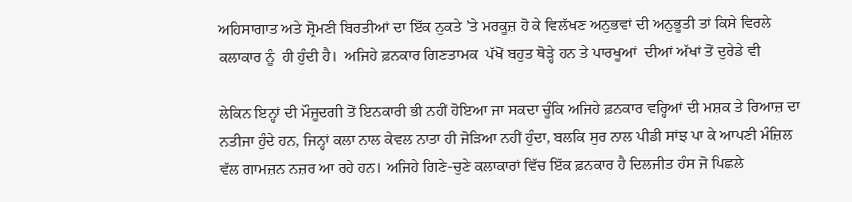ਅਹਿਸਾਗਾਤ ਅਤੇ ਸ਼੍ਰੋਮਣੀ ਬਿਰਤੀਆਂ ਦਾ ਇੱਕ ਨੁਕਤੇ ’ਤੇ ਮਰਕੂਜ਼ ਹੋ ਕੇ ਵਿਲੱਖਣ ਅਨੁਭਵਾਂ ਦੀ ਅਨੁਭੂਤੀ ਤਾਂ ਕਿਸੇ ਵਿਰਲੇ ਕਲਾਕਾਰ ਨੂੰ  ਹੀ ਹੁੰਦੀ ਹੈ।  ਅਜਿਹੇ ਫ਼ਨਕਾਰ ਗਿਣਤਾਮਕ  ਪੱਖੋਂ ਬਹੁਤ ਥੋੜ੍ਹੇ ਹਨ ਤੇ ਪਾਰਖੂਆਂ  ਦੀਆਂ ਅੱਖਾਂ ਤੋਂ ਦੁਰੇਡੇ ਵੀ

ਲੇਕਿਨ ਇਨ੍ਹਾਂ ਦੀ ਮੌਜੂਦਗੀ ਤੋਂ ਇਨਕਾਰੀ ਭੀ ਨਹੀਂ ਹੋਇਆ ਜਾ ਸਕਦਾ ਚੂੰਕਿ ਅਜਿਹੇ ਫ਼ਨਕਾਰ ਵਰ੍ਹਿਆਂ ਦੀ ਮਸ਼ਕ ਤੇ ਰਿਆਜ਼ ਦਾ ਨਤੀਜਾ ਹੁੰਦੇ ਹਨ, ਜਿਨ੍ਹਾਂ ਕਲਾ ਨਾਲ ਕੇਵਲ ਨਾਤਾ ਹੀ ਜੋੜਿਆ ਨਹੀਂ ਹੁੰਦਾ, ਬਲਕਿ ਸੁਰ ਨਾਲ ਪੀਡੀ ਸਾਂਝ ਪਾ ਕੇ ਆਪਣੀ ਮੰਜ਼ਿਲ ਵੱਲ ਗਾਮਜ਼ਨ ਨਜ਼ਰ ਆ ਰਹੇ ਹਨ। ਅਜਿਹੇ ਗਿਣੇ-ਚੁਣੇ ਕਲਾਕਾਰਾਂ ਵਿੱਚ ਇੱਕ ਫ਼ਨਕਾਰ ਹੈ ਦਿਲਜੀਤ ਹੰਸ ਜੋ ਪਿਛਲੇ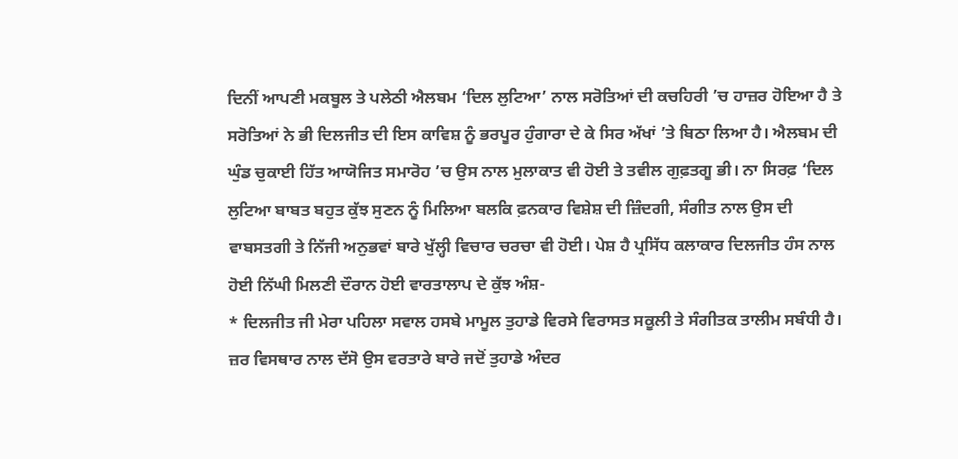ਦਿਨੀਂ ਆਪਣੀ ਮਕਬੂਲ ਤੇ ਪਲੇਠੀ ਐਲਬਮ ‘ਦਿਲ ਲੁਟਿਆ’ ਨਾਲ ਸਰੋਤਿਆਂ ਦੀ ਕਚਹਿਰੀ ’ਚ ਹਾਜ਼ਰ ਹੋਇਆ ਹੈ ਤੇ ਸਰੋਤਿਆਂ ਨੇ ਭੀ ਦਿਲਜੀਤ ਦੀ ਇਸ ਕਾਵਿਸ਼ ਨੂੰ ਭਰਪੂਰ ਹੁੰਗਾਰਾ ਦੇ ਕੇ ਸਿਰ ਅੱਖਾਂ ’ਤੇ ਬਿਠਾ ਲਿਆ ਹੈ। ਐਲਬਮ ਦੀ ਘੁੰਡ ਚੁਕਾਈ ਹਿੱਤ ਆਯੋਜਿਤ ਸਮਾਰੋਹ ’ਚ ਉਸ ਨਾਲ ਮੁਲਾਕਾਤ ਵੀ ਹੋਈ ਤੇ ਤਵੀਲ ਗੁਫ਼ਤਗੂ ਭੀ। ਨਾ ਸਿਰਫ਼ ‘ਦਿਲ ਲੁਟਿਆ ਬਾਬਤ ਬਹੁਤ ਕੁੱਝ ਸੁਣਨ ਨੂੰ ਮਿਲਿਆ ਬਲਕਿ ਫ਼ਨਕਾਰ ਵਿਸ਼ੇਸ਼ ਦੀ ਜ਼ਿੰਦਗੀ, ਸੰਗੀਤ ਨਾਲ ਉਸ ਦੀ ਵਾਬਸਤਗੀ ਤੇ ਨਿੱਜੀ ਅਨੁਭਵਾਂ ਬਾਰੇ ਖੁੱਲ੍ਹੀ ਵਿਚਾਰ ਚਰਚਾ ਵੀ ਹੋਈ। ਪੇਸ਼ ਹੈ ਪ੍ਰਸਿੱਧ ਕਲਾਕਾਰ ਦਿਲਜੀਤ ਹੰਸ ਨਾਲ ਹੋਈ ਨਿੱਘੀ ਮਿਲਣੀ ਦੌਰਾਨ ਹੋਈ ਵਾਰਤਾਲਾਪ ਦੇ ਕੁੱਝ ਅੰਸ਼-
* ਦਿਲਜੀਤ ਜੀ ਮੇਰਾ ਪਹਿਲਾ ਸਵਾਲ ਹਸਬੇ ਮਾਮੂਲ ਤੁਹਾਡੇ ਵਿਰਸੇ ਵਿਰਾਸਤ ਸਕੂਲੀ ਤੇ ਸੰਗੀਤਕ ਤਾਲੀਮ ਸਬੰਧੀ ਹੈ। ਜ਼ਰ ਵਿਸਥਾਰ ਨਾਲ ਦੱਸੋ ਉਸ ਵਰਤਾਰੇ ਬਾਰੇ ਜਦੋਂ ਤੁਹਾਡੇ ਅੰਦਰ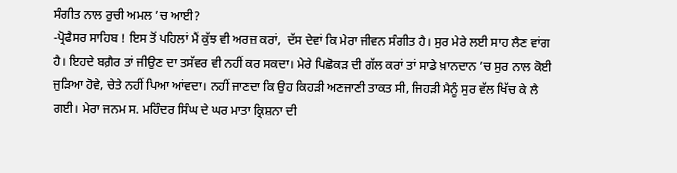ਸੰਗੀਤ ਨਾਲ ਰੁਚੀ ਅਮਲ ’ਚ ਆਈ?
-ਪ੍ਰੋਫੈਸਰ ਸਾਹਿਬ ! ਇਸ ਤੋਂ ਪਹਿਲਾਂ ਮੈਂ ਕੁੱਝ ਵੀ ਅਰਜ਼ ਕਰਾਂ,  ਦੱਸ ਦੇਵਾਂ ਕਿ ਮੇਰਾ ਜੀਵਨ ਸੰਗੀਤ ਹੈ। ਸੁਰ ਮੇਰੇ ਲਈ ਸਾਹ ਲੈਣ ਵਾਂਗ ਹੈ। ਇਹਦੇ ਬਗ਼ੈਰ ਤਾਂ ਜੀਉਣ ਦਾ ਤਸੱਵਰ ਵੀ ਨਹੀਂ ਕਰ ਸਕਦਾ। ਮੇਰੇ ਪਿਛੋਕੜ ਦੀ ਗੱਲ ਕਰਾਂ ਤਾਂ ਸਾਡੇ ਖ਼ਾਨਦਾਨ ’ਚ ਸੁਰ ਨਾਲ ਕੋਈ ਜੁੜਿਆ ਹੋਵੇ, ਚੇਤੇ ਨਹੀਂ ਪਿਆ ਆਂਵਦਾ। ਨਹੀਂ ਜਾਣਦਾ ਕਿ ਉਹ ਕਿਹੜੀ ਅਣਜਾਣੀ ਤਾਕਤ ਸੀ, ਜਿਹੜੀ ਮੈਨੂੰ ਸੁਰ ਵੱਲ ਖਿੱਚ ਕੇ ਲੈ ਗਈ। ਮੇਰਾ ਜਨਮ ਸ. ਮਹਿੰਦਰ ਸਿੰਘ ਦੇ ਘਰ ਮਾਤਾ ਕ੍ਰਿਸ਼ਨਾ ਦੀ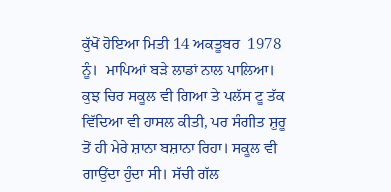ਕੁੱਖੋਂ ਹੋਇਆ ਮਿਤੀ 14 ਅਕਤੂਬਰ  1978 ਨੂੰ।  ਮਾਪਿਆਂ ਬੜੇ ਲਾਡਾਂ ਨਾਲ ਪਾਲਿਆ। ਕੁਝ ਚਿਰ ਸਕੂਲ ਵੀ ਗਿਆ ਤੇ ਪਲੱਸ ਟੂ ਤੱਕ ਵਿੱਦਿਆ ਵੀ ਹਾਸਲ ਕੀਤੀ, ਪਰ ਸੰਗੀਤ ਸ਼ੁਰੂ ਤੋਂ ਹੀ ਮੇਰੇ ਸ਼ਾਨਾ ਬਸ਼ਾਨਾ ਰਿਹਾ। ਸਕੂਲ ਵੀ ਗਾਉਂਦਾ ਹੁੰਦਾ ਸੀ। ਸੱਚੀ ਗੱਲ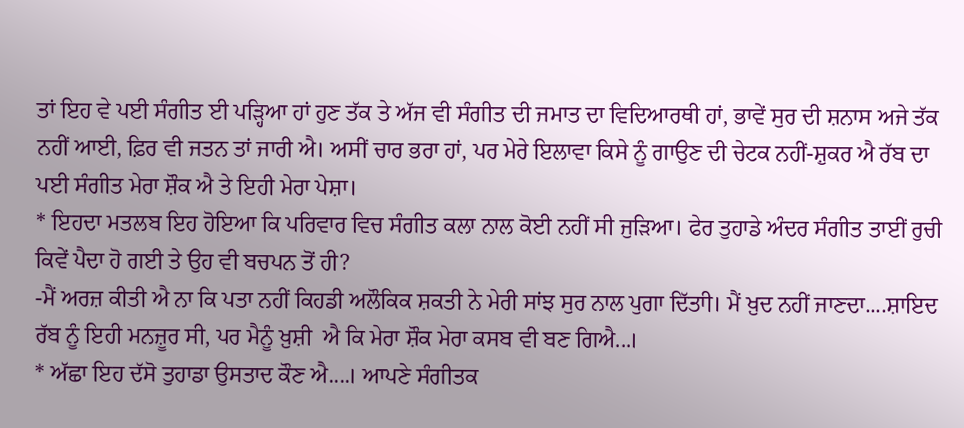ਤਾਂ ਇਹ ਵੇ ਪਈ ਸੰਗੀਤ ਈ ਪੜ੍ਹਿਆ ਹਾਂ ਹੁਣ ਤੱਕ ਤੇ ਅੱਜ ਵੀ ਸੰਗੀਤ ਦੀ ਜਮਾਤ ਦਾ ਵਿਦਿਆਰਥੀ ਹਾਂ, ਭਾਵੇਂ ਸੁਰ ਦੀ ਸ਼ਨਾਸ ਅਜੇ ਤੱਕ ਨਹੀਂ ਆਈ, ਫ਼ਿਰ ਵੀ ਜਤਨ ਤਾਂ ਜਾਰੀ ਐ। ਅਸੀਂ ਚਾਰ ਭਰਾ ਹਾਂ, ਪਰ ਮੇਰੇ ਇਲਾਵਾ ਕਿਸੇ ਨੂੰ ਗਾਉਣ ਦੀ ਚੇਟਕ ਨਹੀਂ-ਸ਼ੁਕਰ ਐ ਰੱਬ ਦਾ ਪਈ ਸੰਗੀਤ ਮੇਰਾ ਸ਼ੌਕ ਐ ਤੇ ਇਹੀ ਮੇਰਾ ਪੇਸ਼ਾ।
* ਇਹਦਾ ਮਤਲਬ ਇਹ ਹੋਇਆ ਕਿ ਪਰਿਵਾਰ ਵਿਚ ਸੰਗੀਤ ਕਲਾ ਨਾਲ ਕੋਈ ਨਹੀਂ ਸੀ ਜੁੜਿਆ। ਫੇਰ ਤੁਹਾਡੇ ਅੰਦਰ ਸੰਗੀਤ ਤਾਈਂ ਰੁਚੀ ਕਿਵੇਂ ਪੈਦਾ ਹੋ ਗਈ ਤੇ ਉਹ ਵੀ ਬਚਪਨ ਤੋਂ ਹੀ?
-ਮੈਂ ਅਰਜ਼ ਕੀਤੀ ਐ ਨਾ ਕਿ ਪਤਾ ਨਹੀਂ ਕਿਹਡੀ ਅਲੌਕਿਕ ਸ਼ਕਤੀ ਨੇ ਮੇਰੀ ਸਾਂਝ ਸੁਰ ਨਾਲ ਪੁਗਾ ਦਿੱਤਾੀ। ਮੈਂ ਖ਼ੁਦ ਨਹੀਂ ਜਾਣਦਾ....ਸ਼ਾਇਦ ਰੱਬ ਨੂੰ ਇਹੀ ਮਨਜ਼ੂਰ ਸੀ, ਪਰ ਮੈਨੂੰ ਖ਼ੁਸ਼ੀ  ਐ ਕਿ ਮੇਰਾ ਸ਼ੌਕ ਮੇਰਾ ਕਸਬ ਵੀ ਬਣ ਗਿਐ...।
* ਅੱਛਾ ਇਹ ਦੱਸੋ ਤੁਹਾਡਾ ਉਸਤਾਦ ਕੌਣ ਐ....। ਆਪਣੇ ਸੰਗੀਤਕ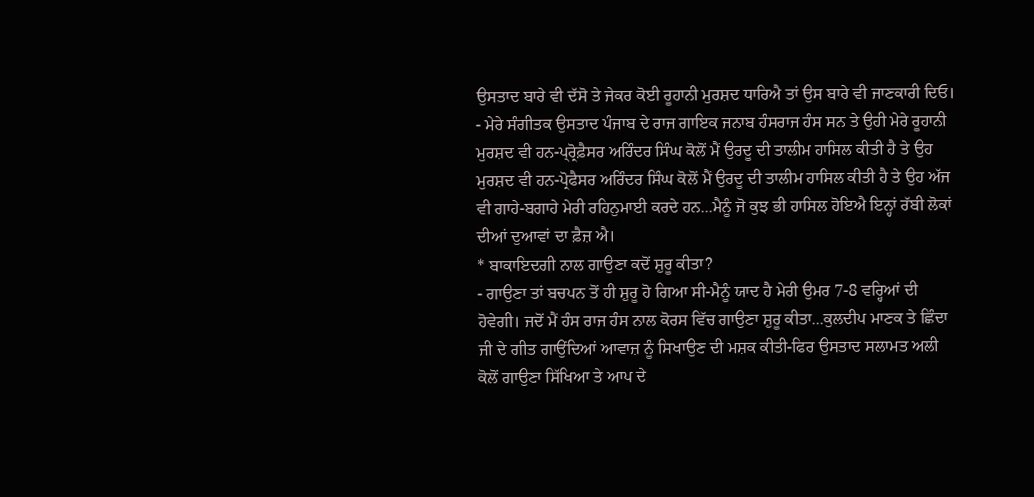ਉਸਤਾਦ ਬਾਰੇ ਵੀ ਦੱਸੋ ਤੇ ਜੇਕਰ ਕੋਈ ਰੂਹਾਨੀ ਮੁਰਸ਼ਦ ਧਾਰਿਐ ਤਾਂ ਉਸ ਬਾਰੇ ਵੀ ਜਾਣਕਾਰੀ ਦਿਓ।
- ਮੇਰੇ ਸੰਗੀਤਕ ਉਸਤਾਦ ਪੰਜਾਬ ਦੇ ਰਾਜ ਗਾਇਕ ਜਨਾਬ ਹੰਸਰਾਜ ਹੰਸ ਸਨ ਤੇ ਉਹੀ ਮੇਰੇ ਰੂਹਾਨੀ ਮੁਰਸ਼ਦ ਵੀ ਹਨ-ਪ੍ਰ੍ਰੋਫ਼ੈਸਰ ਅਰਿੰਦਰ ਸਿੰਘ ਕੋਲੋਂ ਮੈਂ ਉਰਦੂ ਦੀ ਤਾਲੀਮ ਹਾਸਿਲ ਕੀਤੀ ਹੈ ਤੇ ਉਹ  ਮੁਰਸ਼ਦ ਵੀ ਹਨ-ਪ੍ਰੋਫੈਸਰ ਅਰਿੰਦਰ ਸਿੰਘ ਕੋਲੋਂ ਮੈਂ ਉਰਦੂ ਦੀ ਤਾਲੀਮ ਹਾਸਿਲ ਕੀਤੀ ਹੈ ਤੇ ਉਹ ਅੱਜ ਵੀ ਗਾਹੇ-ਬਗਾਹੇ ਮੇਰੀ ਰਹਿਨੁਮਾਈ ਕਰਦੇ ਹਨ...ਮੈਨੂੰ ਜੋ ਕੁਝ ਭੀ ਹਾਸਿਲ ਹੋਇਐ ਇਨ੍ਹਾਂ ਰੱਬੀ ਲੋਕਾਂ ਦੀਆਂ ਦੁਆਵਾਂ ਦਾ ਫ਼ੈਜ਼ ਐ।
* ਬਾਕਾਇਦਗੀ ਨਾਲ ਗਾਉਣਾ ਕਦੋਂ ਸ਼ੁਰੂ ਕੀਤਾ?
- ਗਾਉਣਾ ਤਾਂ ਬਚਪਨ ਤੋਂ ਹੀ ਸ਼ੁਰੂ ਹੋ ਗਿਆ ਸੀ-ਮੈਨੂੰ ਯਾਦ ਹੈ ਮੇਰੀ ਉਮਰ 7-8 ਵਰ੍ਹਿਆਂ ਦੀ ਹੋਵੇਗੀ। ਜਦੋਂ ਮੈਂ ਹੰਸ ਰਾਜ ਹੰਸ ਨਾਲ ਕੋਰਸ ਵਿੱਚ ਗਾਉਣਾ ਸ਼ੁਰੂ ਕੀਤਾ...ਕੁਲਦੀਪ ਮਾਣਕ ਤੇ ਛਿੰਦਾ ਜੀ ਦੇ ਗੀਤ ਗਾਉਂਦਿਆਂ ਆਵਾਜ਼ ਨੂੰ ਸਿਖਾਉਣ ਦੀ ਮਸ਼ਕ ਕੀਤੀ-ਫਿਰ ਉਸਤਾਦ ਸਲਾਮਤ ਅਲੀ ਕੋਲੋਂ ਗਾਉਣਾ ਸਿੱਖਿਆ ਤੇ ਆਪ ਦੇ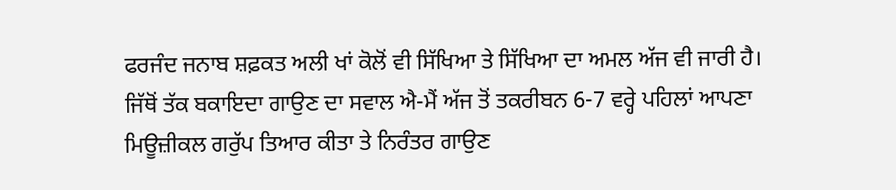ਫਰਜੰਦ ਜਨਾਬ ਸ਼ਫ਼ਕਤ ਅਲੀ ਖਾਂ ਕੋਲੋਂ ਵੀ ਸਿੱਖਿਆ ਤੇ ਸਿੱਖਿਆ ਦਾ ਅਮਲ ਅੱਜ ਵੀ ਜਾਰੀ ਹੈ। ਜਿੱਥੋਂ ਤੱਕ ਬਕਾਇਦਾ ਗਾਉਣ ਦਾ ਸਵਾਲ ਐ-ਮੈਂ ਅੱਜ ਤੋਂ ਤਕਰੀਬਨ 6-7 ਵਰ੍ਹੇ ਪਹਿਲਾਂ ਆਪਣਾ ਮਿਊਜ਼ੀਕਲ ਗਰੁੱਪ ਤਿਆਰ ਕੀਤਾ ਤੇ ਨਿਰੰਤਰ ਗਾਉਣ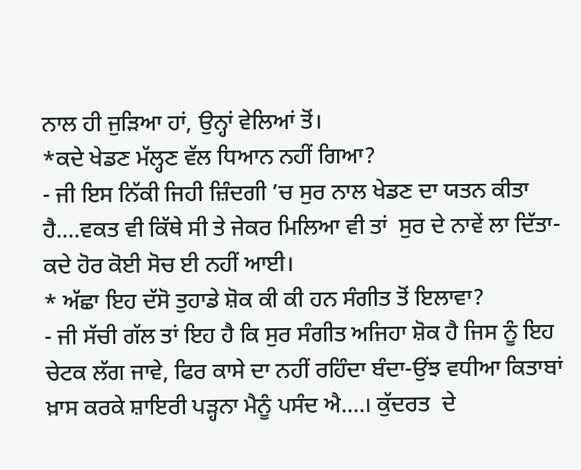ਨਾਲ ਹੀ ਜੁੜਿਆ ਹਾਂ, ਉਨ੍ਹਾਂ ਵੇਲਿਆਂ ਤੋਂ।
*ਕਦੇ ਖੇਡਣ ਮੱਲ੍ਹਣ ਵੱਲ ਧਿਆਨ ਨਹੀਂ ਗਿਆ?
- ਜੀ ਇਸ ਨਿੱਕੀ ਜਿਹੀ ਜ਼ਿੰਦਗੀ ’ਚ ਸੁਰ ਨਾਲ ਖੇਡਣ ਦਾ ਯਤਨ ਕੀਤਾ ਹੈ....ਵਕਤ ਵੀ ਕਿੱਥੇ ਸੀ ਤੇ ਜੇਕਰ ਮਿਲਿਆ ਵੀ ਤਾਂ  ਸੁਰ ਦੇ ਨਾਵੇਂ ਲਾ ਦਿੱਤਾ-ਕਦੇ ਹੋਰ ਕੋਈ ਸੋਚ ਈ ਨਹੀਂ ਆਈ।
* ਅੱਛਾ ਇਹ ਦੱਸੋ ਤੁਹਾਡੇ ਸ਼ੋਕ ਕੀ ਕੀ ਹਨ ਸੰਗੀਤ ਤੋਂ ਇਲਾਵਾ?
- ਜੀ ਸੱਚੀ ਗੱਲ ਤਾਂ ਇਹ ਹੈ ਕਿ ਸੁਰ ਸੰਗੀਤ ਅਜਿਹਾ ਸ਼ੋਕ ਹੈ ਜਿਸ ਨੂੰ ਇਹ ਚੇਟਕ ਲੱਗ ਜਾਵੇ, ਫਿਰ ਕਾਸੇ ਦਾ ਨਹੀਂ ਰਹਿੰਦਾ ਬੰਦਾ-ਉਂਝ ਵਧੀਆ ਕਿਤਾਬਾਂ ਖ਼ਾਸ ਕਰਕੇ ਸ਼ਾਇਰੀ ਪੜ੍ਹਨਾ ਮੈਨੂੰ ਪਸੰਦ ਐ....। ਕੁੱਦਰਤ  ਦੇ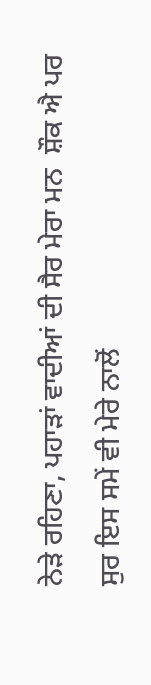ਨੇੜੇ ਰਹਿਣਾ, ਪਹਾੜਾਂ ਵਾਦੀਆਂ ਦੀ ਸੈਰ ਮੇਰਾ ਮਨ  ਸ਼ੌਕ ਐ ਪਰ ਸੁਰ ਇਸ ਸਮੇਂ ਵੀ ਮੇਰੇ ਨਾਲੋਂ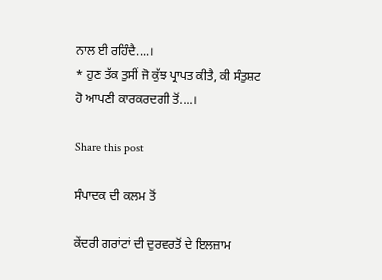ਨਾਲ ਈ ਰਹਿੰਦੈ....।
* ਹੁਣ ਤੱਕ ਤੁਸੀਂ ਜੋ ਕੁੱਝ ਪ੍ਰਾਪਤ ਕੀਤੈ, ਕੀ ਸੰਤੁਸ਼ਟ
ਹੋ ਆਪਣੀ ਕਾਰਕਰਦਗੀ ਤੋਂ....।

Share this post

ਸੰਪਾਦਕ ਦੀ ਕਲਮ ਤੋਂ

ਕੇਂਦਰੀ ਗਰਾਂਟਾਂ ਦੀ ਦੁਰਵਰਤੋਂ ਦੇ ਇਲਜ਼ਾਮ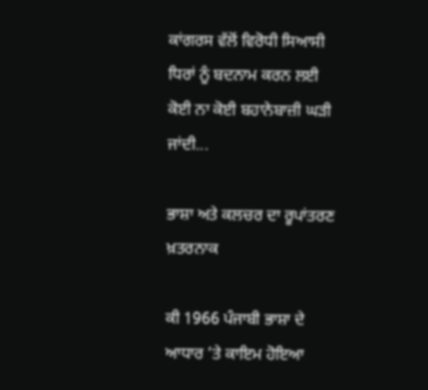ਕਾਂਗਰਸ ਵੱਲੋਂ ਵਿਰੋਧੀ ਸਿਆਸੀ ਧਿਰਾਂ ਨੂੰ ਬਦਨਾਮ ਕਰਨ ਲਈ ਕੋਈ ਨਾ ਕੋਈ ਬਹਾਨੇਬਾਜ਼ੀ ਘੜੀ ਜਾਂਦੀ...

ਭਾਸ਼ਾ ਅਤੇ ਕਲਚਰ ਦਾ ਰੂਪਾਂਤਰਣ ਖ਼ਤਰਨਾਕ

ਕੀ 1966 ਪੰਜਾਬੀ ਭਾਸ਼ਾ ਦੇ ਆਧਾਰ ’ਤੇ ਕਾਇਮ ਹੋਇਆ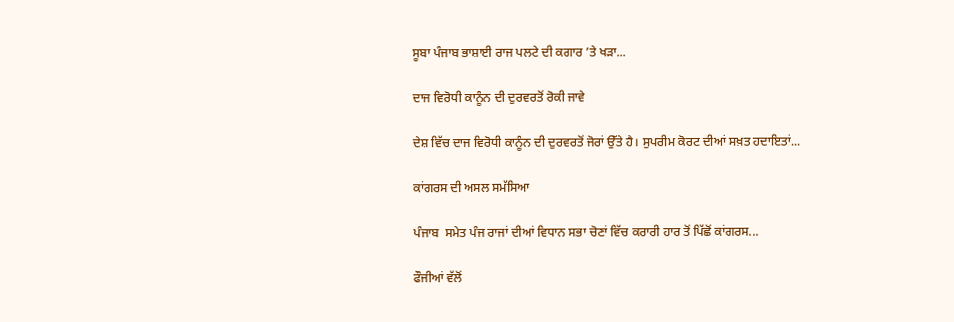ਸੂਬਾ ਪੰਜਾਬ ਭਾਸ਼ਾਈ ਰਾਜ ਪਲਟੇ ਦੀ ਕਗਾਰ ’ਤੇ ਖੜਾ...

ਦਾਜ ਵਿਰੋਧੀ ਕਾਨੂੰਨ ਦੀ ਦੁਰਵਰਤੋਂ ਰੋਕੀ ਜਾਵੇ

ਦੇਸ਼ ਵਿੱਚ ਦਾਜ ਵਿਰੋਧੀ ਕਾਨੂੰਨ ਦੀ ਦੁਰਵਰਤੋਂ ਜੋਰਾਂ ਉੱਤੇ ਹੈ। ਸੁਪਰੀਮ ਕੋਰਟ ਦੀਆਂ ਸਖ਼ਤ ਹਦਾਇਤਾਂ...

ਕਾਂਗਰਸ ਦੀ ਅਸਲ ਸਮੱਸਿਆ

ਪੰਜਾਬ  ਸਮੇਤ ਪੰਜ ਰਾਜਾਂ ਦੀਆਂ ਵਿਧਾਨ ਸਭਾ ਚੋਣਾਂ ਵਿੱਚ ਕਰਾਰੀ ਹਾਰ ਤੋਂ ਪਿੱਛੋਂ ਕਾਂਗਰਸ...

ਫੌਜੀਆਂ ਵੱਲੋਂ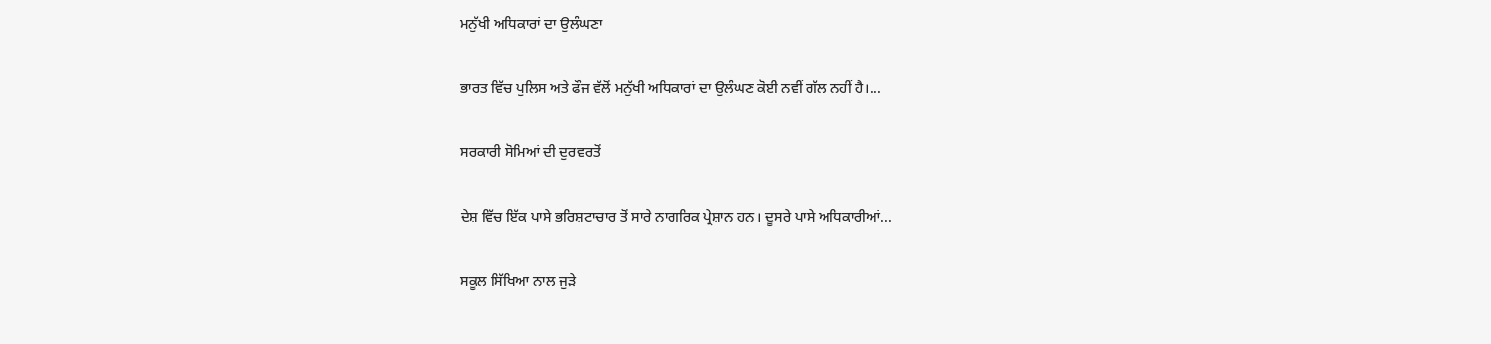ਮਨੁੱਖੀ ਅਧਿਕਾਰਾਂ ਦਾ ਉਲੰਘਣਾ

ਭਾਰਤ ਵਿੱਚ ਪੁਲਿਸ ਅਤੇ ਫੌਜ ਵੱਲੋਂ ਮਨੁੱਖੀ ਅਧਿਕਾਰਾਂ ਦਾ ਉਲੰਘਣ ਕੋਈ ਨਵੀਂ ਗੱਲ ਨਹੀਂ ਹੈ।...

ਸਰਕਾਰੀ ਸੋਮਿਆਂ ਦੀ ਦੁਰਵਰਤੋਂ

ਦੇਸ਼ ਵਿੱਚ ਇੱਕ ਪਾਸੇ ਭਰਿਸ਼ਟਾਚਾਰ ਤੋਂ ਸਾਰੇ ਨਾਗਰਿਕ ਪ੍ਰੇਸ਼ਾਨ ਹਨ। ਦੂਸਰੇ ਪਾਸੇ ਅਧਿਕਾਰੀਆਂ...

ਸਕੂਲ ਸਿੱਖਿਆ ਨਾਲ ਜੁੜੇ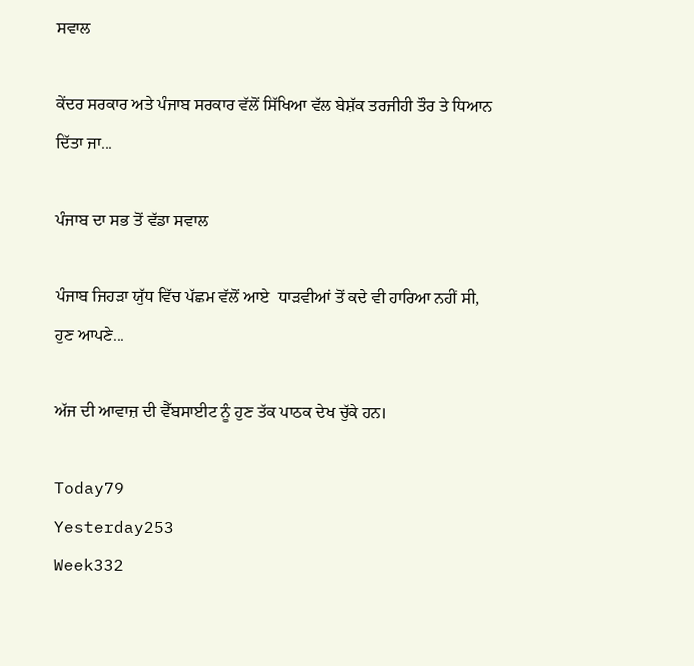ਸਵਾਲ

ਕੇਂਦਰ ਸਰਕਾਰ ਅਤੇ ਪੰਜਾਬ ਸਰਕਾਰ ਵੱਲੋਂ ਸਿੱਖਿਆ ਵੱਲ ਬੇਸ਼ੱਕ ਤਰਜੀਹੀ ਤੌਰ ਤੇ ਧਿਆਨ ਦਿੱਤਾ ਜਾ...

ਪੰਜਾਬ ਦਾ ਸਭ ਤੋਂ ਵੱਡਾ ਸਵਾਲ

ਪੰਜਾਬ ਜਿਹੜਾ ਯੁੱਧ ਵਿੱਚ ਪੱਛਮ ਵੱਲੋਂ ਆਏ  ਧਾੜਵੀਆਂ ਤੋਂ ਕਦੇ ਵੀ ਹਾਰਿਆ ਨਹੀਂ ਸੀ, ਹੁਣ ਆਪਣੇ...

ਅੱਜ ਦੀ ਆਵਾਜ਼ ਦੀ ਵੈੱਬਸਾਈਟ ਨੂੰ ਹੁਣ ਤੱਕ ਪਾਠਕ ਦੇਖ ਚੁੱਕੇ ਹਨ।

Today79
Yesterday253
Week332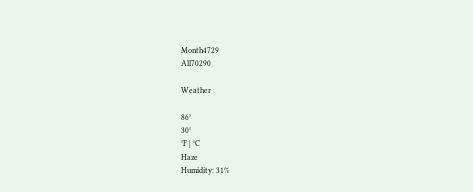Month4729
All70290

Weather

86°
30°
°F | °C
Haze
Humidity: 31%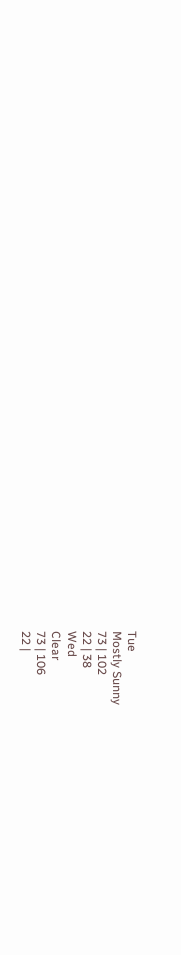Tue
Mostly Sunny
73 | 102
22 | 38
Wed
Clear
73 | 106
22 |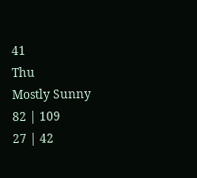41
Thu
Mostly Sunny
82 | 109
27 | 42